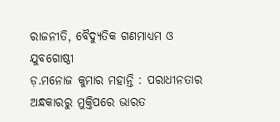ରାଜନୀତି, ବୈଦ୍ୟୁତିକ ଗଣମାଧ୍ୟମ ଓ ଯୁବଗୋଷ୍ଠୀ
ଡ଼.ମନୋଜ କୁମାର ମହାନ୍ତି : ପରାଧୀନତାର ଅନ୍ଧକାରରୁ ମୁକ୍ତିପରେ ଭାରତ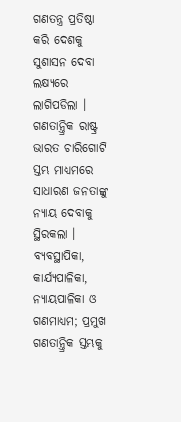ଗଣତନ୍ତ୍ର ପ୍ରତିଷ୍ଠା କରି ଦେଶକୁ ସୁଶାସନ ଦେବା ଲକ୍ଷ୍ୟରେ ଲାଗିପଡିଲା । ଗଣତାନ୍ତ୍ରିକ ରାଷ୍ଟ୍ର ଭାରତ ଚାରିଗୋଟି ସ୍ତମ୍ଭ ମାଧ୍ୟମରେ ସାଧାରଣ ଜନତାଙ୍କୁ ନ୍ୟାୟ ଦେବାକୁ ସ୍ଥିରକଲା । ବ୍ୟବସ୍ଥାପିକା, କାର୍ଯ୍ୟପାଳିକା, ନ୍ୟାୟପାଳିକା ଓ ଗଣମାଧ୍ୟମ; ପ୍ରମୁଖ ଗଣତାନ୍ତ୍ରିକ ସ୍ତମ୍ଭକୁ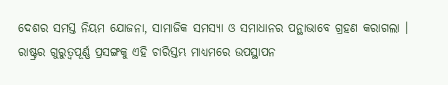ଦେଶର ସମସ୍ତ ନିୟମ ଯୋଜନା, ସାମାଜିକ ସମସ୍ୟା ଓ ସମାଧାନର ପନ୍ଥାଭାବେ ଗ୍ରହଣ କରାଗଲା । ରାଷ୍ଟ୍ରର ଗୁରୁତ୍ୱପୂର୍ଣ୍ଣ ପ୍ରସଙ୍ଗକୁ ଏହି ଚାରିସ୍ତମ୍ଭ ମାଧ୍ୟମରେ ଉପସ୍ଥାପନ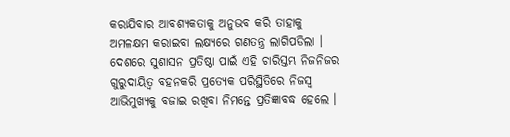କରାଯିବାର ଆବଶ୍ୟକତାକୁ ଅନୁଭବ କରି ତାହାକୁ ଅମଳକ୍ଷମ କରାଇବା ଲକ୍ଷ୍ୟରେ ଗଣତନ୍ତ୍ର ଲାଗିପଡିଲା । ଦେଶରେ ସୁଶାସନ ପ୍ରତିଷ୍ଠା ପାଇଁ ଏହି ଚାରିସ୍ତମ୍ଭ ନିଜନିଜର ଗୁରୁଦାୟିତ୍ୱ ବହନକରି ପ୍ରତ୍ୟେକ ପରିସ୍ଥିତିରେ ନିଜସ୍ୱ ଆଭିମୁଖ୍ୟକୁ ବଜାଇ ରଖିବା ନିମନ୍ତେ ପ୍ରତିଜ୍ଞାବଦ୍ଧ ହେଲେ ।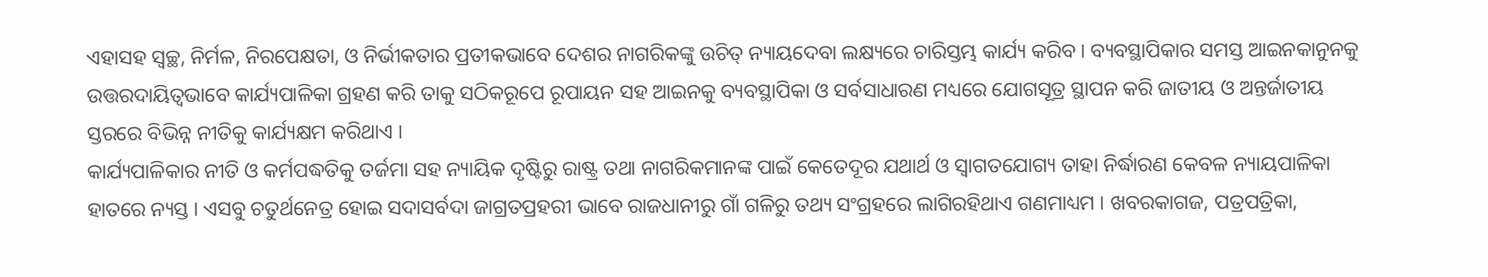ଏହାସହ ସ୍ୱଚ୍ଛ, ନିର୍ମଳ, ନିରପେକ୍ଷତା, ଓ ନିର୍ଭୀକତାର ପ୍ରତୀକଭାବେ ଦେଶର ନାଗରିକଙ୍କୁ ଉଚିତ୍ ନ୍ୟାୟଦେବା ଲକ୍ଷ୍ୟରେ ଚାରିସ୍ତମ୍ଭ କାର୍ଯ୍ୟ କରିବ । ବ୍ୟବସ୍ଥାପିକାର ସମସ୍ତ ଆଇନକାନୁନକୁ ଉତ୍ତରଦାୟିତ୍ୱଭାବେ କାର୍ଯ୍ୟପାଳିକା ଗ୍ରହଣ କରି ତାକୁ ସଠିକରୂପେ ରୂପାୟନ ସହ ଆଇନକୁ ବ୍ୟବସ୍ଥାପିକା ଓ ସର୍ବସାଧାରଣ ମଧ୍ୟରେ ଯୋଗସୂତ୍ର ସ୍ଥାପନ କରି ଜାତୀୟ ଓ ଅନ୍ତର୍ଜାତୀୟ ସ୍ତରରେ ବିଭିନ୍ନ ନୀତିକୁ କାର୍ଯ୍ୟକ୍ଷମ କରିଥାଏ ।
କାର୍ଯ୍ୟପାଳିକାର ନୀତି ଓ କର୍ମପଦ୍ଧତିକୁ ତର୍ଜମା ସହ ନ୍ୟାୟିକ ଦୃଷ୍ଟିରୁ ରାଷ୍ଟ୍ର ତଥା ନାଗରିକମାନଙ୍କ ପାଇଁ କେତେଦୂର ଯଥାର୍ଥ ଓ ସ୍ୱାଗତଯୋଗ୍ୟ ତାହା ନିର୍ଦ୍ଧାରଣ କେବଳ ନ୍ୟାୟପାଳିକା ହାତରେ ନ୍ୟସ୍ତ । ଏସବୁ ଚତୁର୍ଥନେତ୍ର ହୋଇ ସଦାସର୍ବଦା ଜାଗ୍ରତପ୍ରହରୀ ଭାବେ ରାଜଧାନୀରୁ ଗାଁ ଗଳିରୁ ତଥ୍ୟ ସଂଗ୍ରହରେ ଲାଗିରହିଥାଏ ଗଣମାଧ୍ୟମ । ଖବରକାଗଜ, ପତ୍ରପତ୍ରିକା,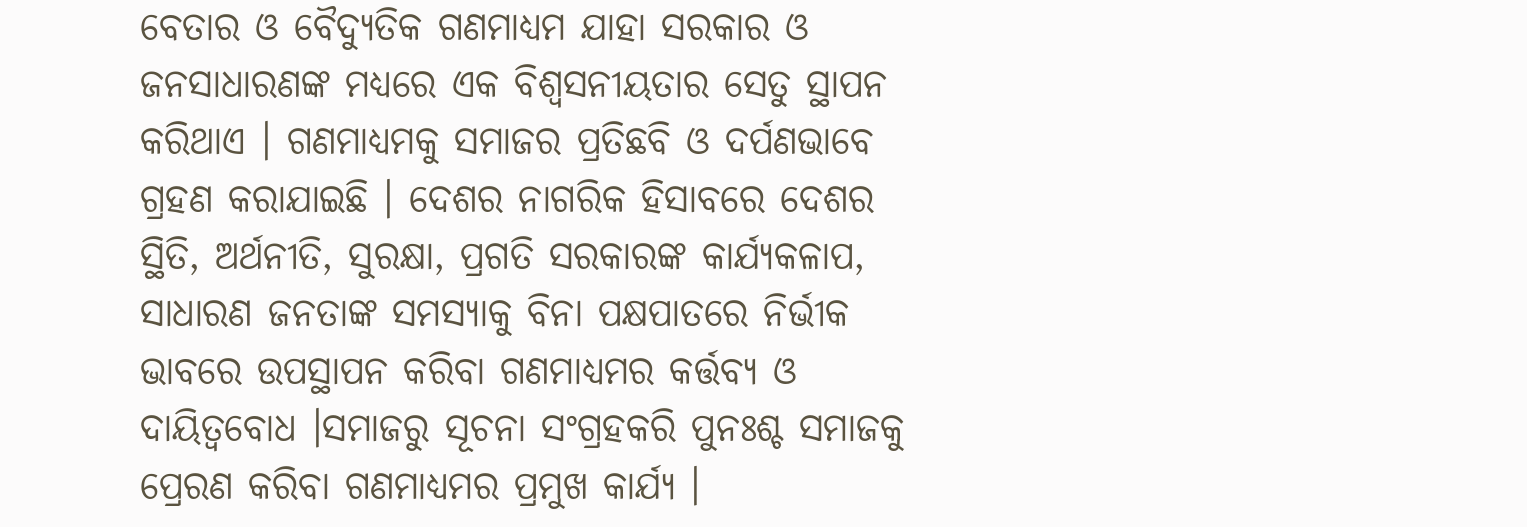ବେତାର ଓ ବୈଦ୍ୟୁତିକ ଗଣମାଧ୍ୟମ ଯାହା ସରକାର ଓ ଜନସାଧାରଣଙ୍କ ମଧ୍ୟରେ ଏକ ବିଶ୍ୱସନୀୟତାର ସେତୁ ସ୍ଥାପନ କରିଥାଏ । ଗଣମାଧ୍ୟମକୁ ସମାଜର ପ୍ରତିଛବି ଓ ଦର୍ପଣଭାବେ ଗ୍ରହଣ କରାଯାଇଛି । ଦେଶର ନାଗରିକ ହିସାବରେ ଦେଶର ସ୍ଥିତି, ଅର୍ଥନୀତି, ସୁରକ୍ଷା, ପ୍ରଗତି ସରକାରଙ୍କ କାର୍ଯ୍ୟକଳାପ, ସାଧାରଣ ଜନତାଙ୍କ ସମସ୍ୟାକୁ ବିନା ପକ୍ଷପାତରେ ନିର୍ଭୀକ ଭାବରେ ଉପସ୍ଥାପନ କରିବା ଗଣମାଧ୍ୟମର କର୍ତ୍ତବ୍ୟ ଓ ଦାୟିତ୍ୱବୋଧ ।ସମାଜରୁ ସୂଚନା ସଂଗ୍ରହକରି ପୁନଃଶ୍ଚ ସମାଜକୁ ପ୍ରେରଣ କରିବା ଗଣମାଧ୍ୟମର ପ୍ରମୁଖ କାର୍ଯ୍ୟ ।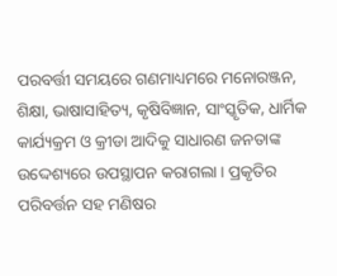ପରବର୍ତ୍ତୀ ସମୟରେ ଗଣମାଧ୍ୟମରେ ମନୋରଞ୍ଜନ, ଶିକ୍ଷା, ଭାଷାସାହିତ୍ୟ, କୃଷିବିଜ୍ଞାନ, ସାଂସ୍କୃତିକ, ଧାର୍ମିକ କାର୍ଯ୍ୟକ୍ରମ ଓ କ୍ରୀଡା ଆଦିକୁ ସାଧାରଣ ଜନତାଙ୍କ ଉଦ୍ଦେଶ୍ୟରେ ଉପସ୍ଥାପନ କରାଗଲା । ପ୍ରକୃତିର ପରିବର୍ତ୍ତନ ସହ ମଣିଷର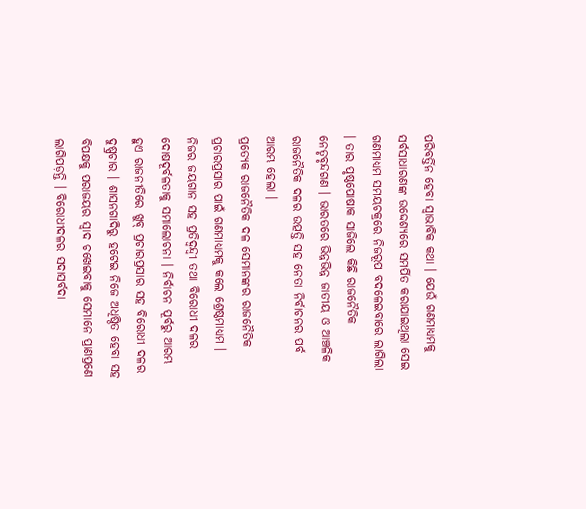ପରିବର୍ତ୍ତିନ ହେବା ସ୍ୱାଭାବିକ କଥା । ଯେଉଁ ଗଣମାଧ୍ୟମକୁ ସର୍ବସାଧାରଣଙ୍କ ଉଦ୍ଦେଶ୍ୟରେ ସମର୍ପିତ କରାଯାଇଥିଲା ସେଇ ଗଣମାଧ୍ୟମ ସମୟଚକ୍ରରେ ନିଜରୂପ ବଦଳେଇବାରେ ଲାଗିଲା । ତାର ପୃଷ୍ଠପୋଷାକ ସାଜିଲେ କିଛି ରାଜନୈତିକ ନେତୃବୃନ୍ଦଗଣ । ଭାରତରେ ଭିନ୍ନଭିନ୍ନ ଜାତୀୟ ଓ ଆଞ୍ଚଳିକ ରାଜନୈତିକ ଦଳର ଉତ୍ପତ୍ତି ସହ ନେତା ନିର୍ବାଚନର ପର୍ବ ଆରମ୍ଭ ହେଲା ।
ପ୍ରତ୍ୟେକ ରାଜନୈତିକ ଦଳ ସେମାନଙ୍କର ରାଜନୈତିକ ପ୍ରଚାରପ୍ରସାର ପାଇଁ ଗଣମାଧ୍ୟମକୁ କଲେ ଶ୍ରେଷ୍ଠମାଧ୍ୟମ । ନିଜର ଜୟଗାନ ସହ ପ୍ରତିଦ୍ୱନ୍ଦ୍ୱୀ ତଥା ବିରୋଧୀ ଦଳର ଦୋଷଦୂର୍ବଳତାକୁ ସମାଲୋଚନା । ନିର୍ବାଚନ ପୂର୍ବରୁ ଆରମ୍ଭ ହୁଏ ରାଜନୀତିରେ ଖୁବ୍ ପ୍ରଚାରପ୍ରସାର ସହ ବିରୋଧୀ ଦଳର ଦୁଷ୍ପ୍ରଚାର । ଶାସନଗାଦିରୁ ହଟେଇ ନିଜେ ଅଧିଷ୍ଠିତ ହେବା ସହ ବିପକ୍ଷକୁ ପରାଜୟର ସ୍ୱାଦ ଚଖେଇବାକୁ ସେମାନେ ପ୍ରାଣପ୍ରଣେ ଲାଗିପଡ଼ନ୍ତି । ବିରୋଧୀଦଳର ସଦାସର୍ବଦା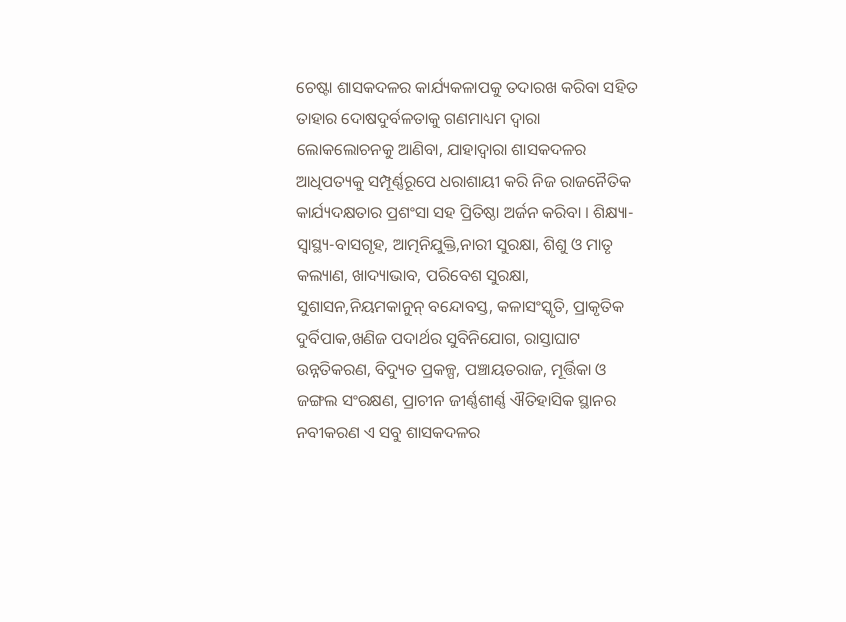ଚେଷ୍ଟା ଶାସକଦଳର କାର୍ଯ୍ୟକଳାପକୁ ତଦାରଖ କରିବା ସହିତ ତାହାର ଦୋଷଦୁର୍ବଳତାକୁ ଗଣମାଧ୍ୟମ ଦ୍ୱାରା ଲୋକଲୋଚନକୁ ଆଣିବା, ଯାହାଦ୍ୱାରା ଶାସକଦଳର ଆଧିପତ୍ୟକୁ ସମ୍ପୂର୍ଣ୍ଣରୂପେ ଧରାଶାୟୀ କରି ନିଜ ରାଜନୈତିକ କାର୍ଯ୍ୟଦକ୍ଷତାର ପ୍ରଶଂସା ସହ ପ୍ରିତିଷ୍ଠା ଅର୍ଜନ କରିବା । ଶିକ୍ଷ୍ୟା-ସ୍ୱାସ୍ଥ୍ୟ-ବାସଗୃହ, ଆତ୍ମନିଯୁକ୍ତି,ନାରୀ ସୁରକ୍ଷା, ଶିଶୁ ଓ ମାତୃ କଲ୍ୟାଣ, ଖାଦ୍ୟାଭାବ, ପରିବେଶ ସୁରକ୍ଷା, ସୁଶାସନ,ନିୟମକାନୁନ୍ ବନ୍ଦୋବସ୍ତ, କଳାସଂସ୍କୃତି, ପ୍ରାକୃତିକ ଦୁର୍ବିପାକ,ଖଣିଜ ପଦାର୍ଥର ସୁବିନିଯୋଗ, ରାସ୍ତାଘାଟ ଉନ୍ନତିକରଣ, ବିଦ୍ୟୁତ ପ୍ରକଳ୍ପ, ପଞ୍ଚାୟତରାଜ, ମୂର୍ତ୍ତିକା ଓ ଜଙ୍ଗଲ ସଂରକ୍ଷଣ, ପ୍ରାଚୀନ ଜୀର୍ଣ୍ଣଶୀର୍ଣ୍ଣ ଐତିହାସିକ ସ୍ଥାନର ନବୀକରଣ ଏ ସବୁ ଶାସକଦଳର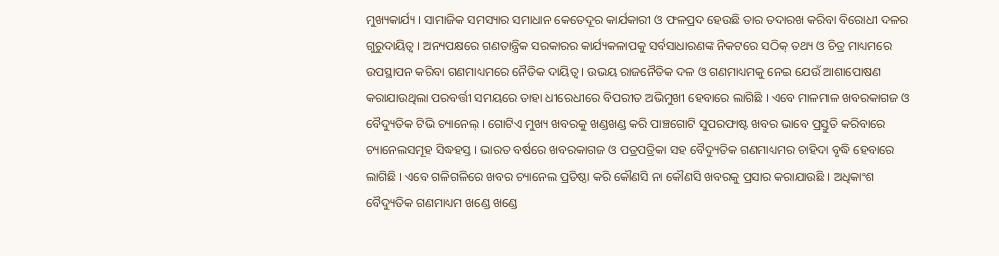ମୁଖ୍ୟକାର୍ଯ୍ୟ । ସାମାଜିକ ସମସ୍ୟାର ସମାଧାନ କେତେଦୂର କାର୍ଯକାରୀ ଓ ଫଳପ୍ରଦ ହେଉଛି ତାର ତଦାରଖ କରିବା ବିରୋଧୀ ଦଳର ଗୁରୁଦାୟିତ୍ୱ । ଅନ୍ୟପକ୍ଷରେ ଗଣତାନ୍ତ୍ରିକ ସରକାରର କାର୍ଯ୍ୟକଳାପକୁ ସର୍ବସାଧାରଣଙ୍କ ନିକଟରେ ସଠିକ୍ ତଥ୍ୟ ଓ ଚିତ୍ର ମାଧ୍ୟମରେ ଉପସ୍ଥାପନ କରିବା ଗଣମାଧ୍ୟମରେ ନୈତିକ ଦାୟିତ୍ୱ । ଉଭୟ ରାଜନୈତିକ ଦଳ ଓ ଗଣମାଧ୍ୟମକୁ ନେଇ ଯେଉଁ ଆଶାପୋଷଣ କରାଯାଉଥିଲା ପରବର୍ତ୍ତୀ ସମୟରେ ତାହା ଧୀରେଧୀରେ ବିପରୀତ ଅଭିମୁଖୀ ହେବାରେ ଲାଗିଛି । ଏବେ ମାଳମାଳ ଖବରକାଗଜ ଓ ବୈଦ୍ୟୁତିକ ଟିଭି ଚ୍ୟାନେଲ୍ । ଗୋଟିଏ ମୁଖ୍ୟ ଖବରକୁ ଖଣ୍ଡଖଣ୍ଡ କରି ପାଞ୍ଚଗୋଟି ସୁପରଫାଷ୍ଟ ଖବର ଭାବେ ପ୍ରସ୍ତୁତି କରିବାରେ ଚ୍ୟାନେଲସମୂହ ସିଦ୍ଧହସ୍ତ । ଭାରତ ବର୍ଷରେ ଖବରକାଗଜ ଓ ପତ୍ରପତ୍ରିକା ସହ ବୈଦ୍ୟୁତିକ ଗଣମାଧ୍ୟମର ଚାହିଦା ବୃଦ୍ଧି ହେବାରେ ଲାଗିଛି । ଏବେ ଗଳିଗଳିରେ ଖବର ଚ୍ୟାନେଲ ପ୍ରତିଷ୍ଠା କରି କୌଣସି ନା କୌଣସି ଖବରକୁ ପ୍ରସାର କରାଯାଉଛି । ଅଧିକାଂଶ ବୈଦ୍ୟୁତିକ ଗଣମାଧ୍ୟମ ଖଣ୍ଡେ ଖଣ୍ଡେ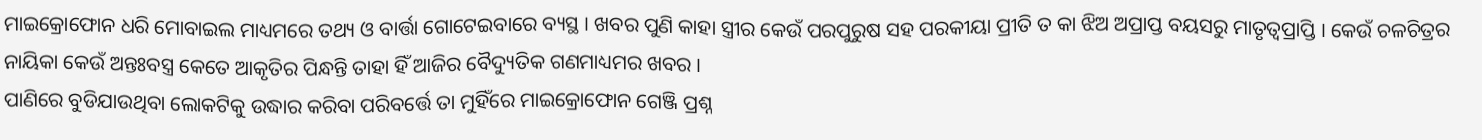ମାଇକ୍ରୋଫୋନ ଧରି ମୋବାଇଲ ମାଧ୍ୟମରେ ତଥ୍ୟ ଓ ବାର୍ତ୍ତା ଗୋଟେଇବାରେ ବ୍ୟସ୍ଥ । ଖବର ପୁଣି କାହା ସ୍ତ୍ରୀର କେଉଁ ପରପୁରୁଷ ସହ ପରକୀୟା ପ୍ରୀତି ତ କା ଝିଅ ଅପ୍ରାପ୍ତ ବୟସରୁ ମାତୃତ୍ୱପ୍ରାପ୍ତି । କେଉଁ ଚଳଚିତ୍ରର ନାୟିକା କେଉଁ ଅନ୍ତଃବସ୍ତ୍ର କେତେ ଆକୃତିର ପିନ୍ଧନ୍ତି ତାହା ହିଁ ଆଜିର ବୈଦ୍ୟୁତିକ ଗଣମାଧ୍ୟମର ଖବର ।
ପାଣିରେ ବୁଡିଯାଉଥିବା ଲୋକଟିକୁ ଉଦ୍ଧାର କରିବା ପରିବର୍ତ୍ତେ ତା ମୁହିଁରେ ମାଇକ୍ରୋଫୋନ ଗେଞ୍ଜି ପ୍ରଶ୍ନ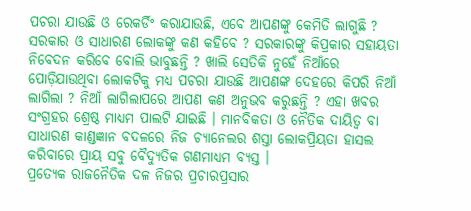ପଚରା ଯାଉଛି ଓ ରେକର୍ଡିଂ କରାଯାଉଛି, ଏବେ ଆପଣଙ୍କୁ କେମିତି ଲାଗୁଛି ? ସରକାର ଓ ସାଧାରଣ ଲୋକଙ୍କୁ କଣ କହିବେ ? ସରକାରଙ୍କୁ କିପ୍ରକାର ସହାୟତା ନିବେଦନ କରିବେ ବୋଲି ଭାବୁଛନ୍ତି ? ଖାଲି ସେତିକି ନୁହେଁ ନିଆଁରେ ପୋଡ଼ିଯାଉଥିବା ଲୋକଟିକୁ ମଧ୍ୟ ପଚରା ଯାଉଛି ଆପଣଙ୍କ ଦେହରେ କିପରି ନିଆଁ ଲାଗିଲା ? ନିଆଁ ଲାଗିଲାପରେ ଆପଣ କଣ ଅନୁଭବ କରୁଛନ୍ତି ? ଏହା ଖବର ସଂଗ୍ରହର ଶ୍ରେଷ୍ଠ ମାଧ୍ୟମ ପାଲଟି ଯାଇଛି । ମାନବିକତା ଓ ନୈତିକ ଦାୟିତ୍ୱ ବା ସାଧାରଣ କାଣ୍ଡଜ୍ଞାନ ବଦଳରେ ନିଜ ଚ୍ୟାନେଲର ଶସ୍ତା ଲୋକପ୍ରିୟତା ହାସଲ କରିବାରେ ପ୍ରାୟ ସବୁ ବୈଦ୍ୟୁତିକ ଗଣମାଧ୍ୟମ ବ୍ୟସ୍ତ ।
ପ୍ରତ୍ୟେକ ରାଜନୈତିକ ଦଳ ନିଜର ପ୍ରଚାରପ୍ରସାର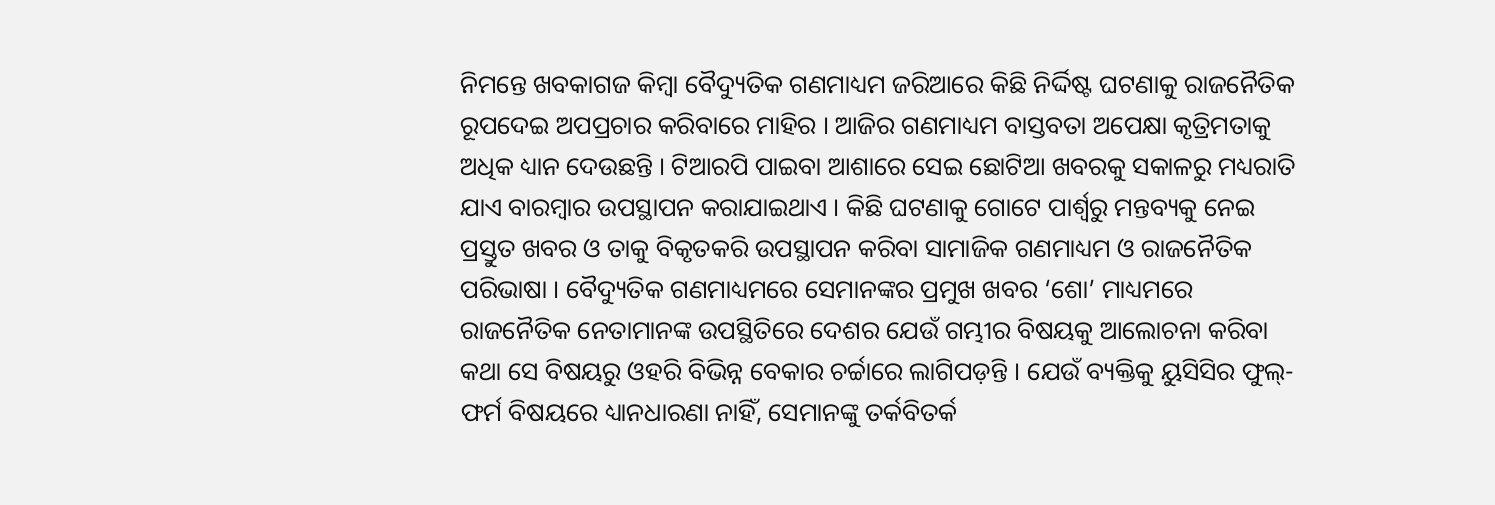ନିମନ୍ତେ ଖବକାଗଜ କିମ୍ୱା ବୈଦ୍ୟୁତିକ ଗଣମାଧ୍ୟମ ଜରିଆରେ କିଛି ନିର୍ଦ୍ଦିଷ୍ଟ ଘଟଣାକୁ ରାଜନୈତିକ ରୂପଦେଇ ଅପପ୍ରଚାର କରିବାରେ ମାହିର । ଆଜିର ଗଣମାଧ୍ୟମ ବାସ୍ତବତା ଅପେକ୍ଷା କୃତ୍ରିମତାକୁ ଅଧିକ ଧ୍ୟାନ ଦେଉଛନ୍ତି । ଟିଆରପି ପାଇବା ଆଶାରେ ସେଇ ଛୋଟିଆ ଖବରକୁ ସକାଳରୁ ମଧ୍ୟରାତି ଯାଏ ବାରମ୍ବାର ଉପସ୍ଥାପନ କରାଯାଇଥାଏ । କିଛି ଘଟଣାକୁ ଗୋଟେ ପାର୍ଶ୍ୱରୁ ମନ୍ତବ୍ୟକୁ ନେଇ ପ୍ରସ୍ତୁତ ଖବର ଓ ତାକୁ ବିକୃତକରି ଉପସ୍ଥାପନ କରିବା ସାମାଜିକ ଗଣମାଧ୍ୟମ ଓ ରାଜନୈତିକ ପରିଭାଷା । ବୈଦ୍ୟୁତିକ ଗଣମାଧ୍ୟମରେ ସେମାନଙ୍କର ପ୍ରମୁଖ ଖବର ‘ଶୋ’ ମାଧ୍ୟମରେ ରାଜନୈତିକ ନେତାମାନଙ୍କ ଉପସ୍ଥିତିରେ ଦେଶର ଯେଉଁ ଗମ୍ଭୀର ବିଷୟକୁ ଆଲୋଚନା କରିବା କଥା ସେ ବିଷୟରୁ ଓହରି ବିଭିନ୍ନ ବେକାର ଚର୍ଚ୍ଚାରେ ଲାଗିପଡ଼ନ୍ତି । ଯେଉଁ ବ୍ୟକ୍ତିକୁ ୟୁସିସିର ଫୁଲ୍-ଫର୍ମ ବିଷୟରେ ଧ୍ୟାନଧାରଣା ନାହିଁ, ସେମାନଙ୍କୁ ତର୍କବିତର୍କ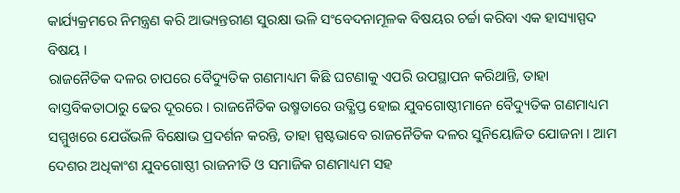କାର୍ଯ୍ୟକ୍ରମରେ ନିମନ୍ତ୍ରଣ କରି ଆଭ୍ୟନ୍ତରୀଣ ସୁରକ୍ଷା ଭଳି ସଂବେଦନାମୂଳକ ବିଷୟର ଚର୍ଚ୍ଚା କରିବା ଏକ ହାସ୍ୟାସ୍ପଦ ବିଷୟ ।
ରାଜନୈତିକ ଦଳର ଚାପରେ ବୈଦ୍ୟୁତିକ ଗଣମାଧ୍ୟମ କିଛି ଘଟଣାକୁ ଏପରି ଉପସ୍ଥାପନ କରିଥାନ୍ତି, ତାହା ବାସ୍ତବିକତାଠାରୁ ଢେର ଦୂରରେ । ରାଜନୈତିକ ଉଷ୍ମତାରେ ଉତ୍କ୍ଷିପ୍ତ ହୋଇ ଯୁବଗୋଷ୍ଠୀମାନେ ବୈଦ୍ୟୁତିକ ଗଣମାଧ୍ୟମ ସମ୍ମୁଖରେ ଯେଉଁଭଳି ବିକ୍ଷୋଭ ପ୍ରଦର୍ଶନ କରନ୍ତି, ତାହା ସ୍ପଷ୍ଟଭାବେ ରାଜନୈତିକ ଦଳର ସୁନିୟୋଜିତ ଯୋଜନା । ଆମ ଦେଶର ଅଧିକାଂଶ ଯୁବଗୋଷ୍ଠୀ ରାଜନୀତି ଓ ସମାଜିକ ଗଣମାଧ୍ୟମ ସହ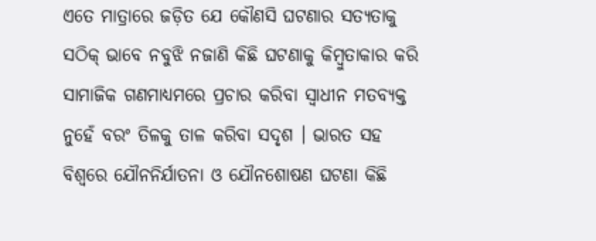ଏତେ ମାତ୍ରାରେ ଜଡ଼ିତ ଯେ କୌଣସି ଘଟଣାର ସତ୍ୟତାକୁ ସଠିକ୍ ଭାବେ ନବୁଝି ନଜାଣି କିଛି ଘଟଣାକୁ କିମ୍ବୁତାକାର କରି ସାମାଜିକ ଗଣମାଧ୍ୟମରେ ପ୍ରଚାର କରିବା ସ୍ୱାଧୀନ ମତବ୍ୟକ୍ତ ନୁହେଁ ବରଂ ତିଳକୁ ତାଳ କରିବା ସଦୃଶ । ଭାରତ ସହ ବିଶ୍ୱରେ ଯୌନନିର୍ଯାତନା ଓ ଯୌନଶୋଷଣ ଘଟଣା କିଛି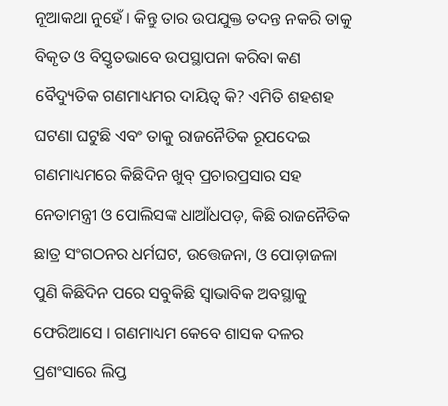ନୂଆକଥା ନୁହେଁ । କିନ୍ତୁ ତାର ଉପଯୁକ୍ତ ତଦନ୍ତ ନକରି ତାକୁ ବିକୃତ ଓ ବିସ୍ତୃତଭାବେ ଉପସ୍ଥାପନା କରିବା କଣ ବୈଦ୍ୟୁତିକ ଗଣମାଧ୍ୟମର ଦାୟିତ୍ୱ କି? ଏମିତି ଶହଶହ ଘଟଣା ଘଟୁଛି ଏବଂ ତାକୁ ରାଜନୈତିକ ରୂପଦେଇ ଗଣମାଧ୍ୟମରେ କିଛିଦିନ ଖୁବ୍ ପ୍ରଚାରପ୍ରସାର ସହ ନେତାମନ୍ତ୍ରୀ ଓ ପୋଲିସଙ୍କ ଧାଆଁଧପଡ଼, କିଛି ରାଜନୈତିକ ଛାତ୍ର ସଂଗଠନର ଧର୍ମଘଟ, ଉତ୍ତେଜନା, ଓ ପୋଡ଼ାଜଳା ପୁଣି କିଛିଦିନ ପରେ ସବୁକିଛି ସ୍ୱାଭାବିକ ଅବସ୍ଥାକୁ ଫେରିଆସେ । ଗଣମାଧ୍ୟମ କେବେ ଶାସକ ଦଳର ପ୍ରଶଂସାରେ ଲିପ୍ତ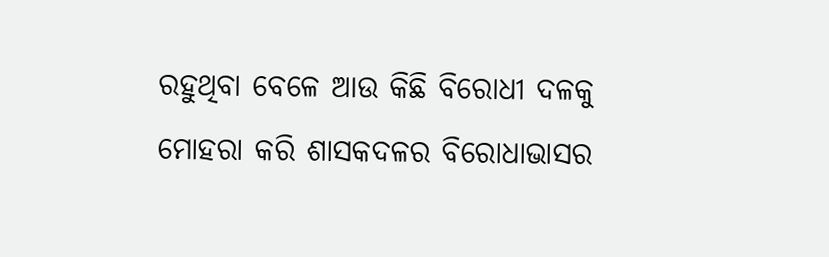ରହୁଥିବା ବେଳେ ଆଉ କିଛି ବିରୋଧୀ ଦଳକୁ ମୋହରା କରି ଶାସକଦଳର ବିରୋଧାଭାସର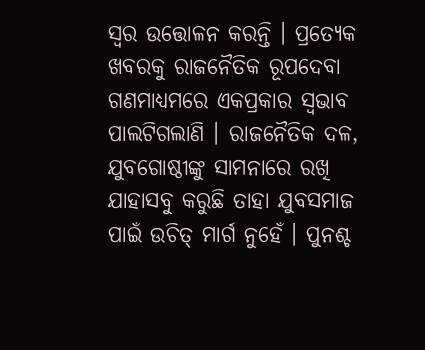ସ୍ୱର ଉତ୍ତୋଳନ କରନ୍ତି । ପ୍ରତ୍ୟେକ ଖବରକୁ ରାଜନୈତିକ ରୂପଦେବା ଗଣମାଧ୍ୟମରେ ଏକପ୍ରକାର ସ୍ୱଭାବ ପାଲଟିଗଲାଣି । ରାଜନୈତିକ ଦଳ, ଯୁବଗୋଷ୍ଠୀଙ୍କୁ ସାମନାରେ ରଖି ଯାହାସବୁ କରୁଛି ତାହା ଯୁବସମାଜ ପାଇଁ ଉଚିତ୍ ମାର୍ଗ ନୁହେଁ । ପୁନଶ୍ଚ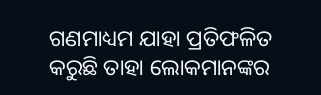ଗଣମାଧ୍ୟମ ଯାହା ପ୍ରତିଫଳିତ କରୁଛି ତାହା ଲୋକମାନଙ୍କର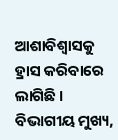ଆଶାବିଶ୍ୱାସକୁ ହ୍ରାସ କରିବାରେ ଲାଗିଛି ।
ବିଭାଗୀୟ ମୁଖ୍ୟ,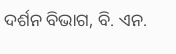ଦର୍ଶନ ବିଭାଗ, ବି. ଏନ.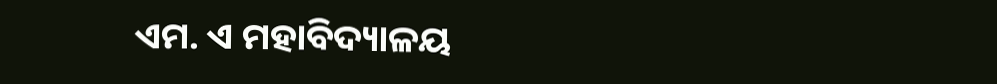ଏମ. ଏ ମହାବିଦ୍ୟାଳୟ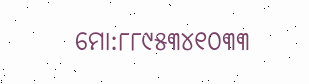ମୋ:୮୮୯୫୩୪୧୦୩୩